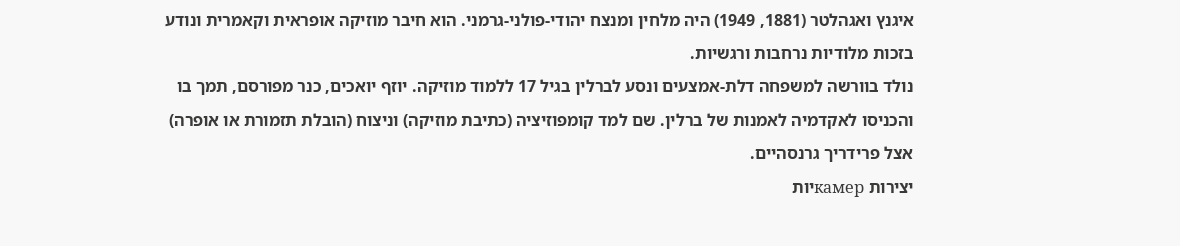איגנץ ואגהלטר (1881, 1949) היה מלחין ומנצח יהודי-פולני-גרמני. הוא חיבר מוזיקה אופראית וקאמרית ונודע בזכות מלודיות נרחבות ורגשיות.
נולד בוורשה למשפחה דלת-אמצעים ונסע לברלין בגיל 17 ללמוד מוזיקה. יוזף יואכים, כנר מפורסם, תמך בו והכניסו לאקדמיה לאמנות של ברלין. שם למד קומפוזיציה (כתיבת מוזיקה) וניצוח (הובלת תזמורת או אופרה) אצל פרידריך גרנסהיים.
יצירות камерיות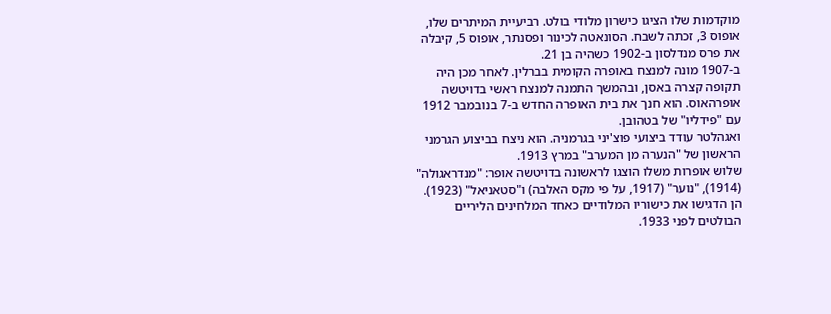מוקדמות שלו הציגו כישרון מלודי בולט. רביעיית המיתרים שלו, אופוס 3, זכתה לשבח. הסונאטה לכינור ופסנתר, אופוס 5, קיבלה את פרס מנדלסון ב-1902 כשהיה בן 21.
ב-1907 מונה למנצח באופרה הקומית בברלין. לאחר מכן היה תקופה קצרה באסן, ובהמשך התמנה למנצח ראשי בדויטשה אופרהאוס. הוא חנך את בית האופרה החדש ב-7 בנובמבר 1912 עם "פידליו" של בטהובן.
ואגהלטר עודד ביצועי פוצ'יני בגרמניה. הוא ניצח בביצוע הגרמני הראשון של "הנערה מן המערב" במרץ 1913.
שלוש אופרות משלו הוצגו לראשונה בדויטשה אופר: "מנדראגולה" (1914), "נוער" (1917, על פי מקס האלבה) ו"סטאניאל" (1923). הן הדגישו את כישוריו המלודיים כאחד המלחינים הליריים הבולטים לפני 1933.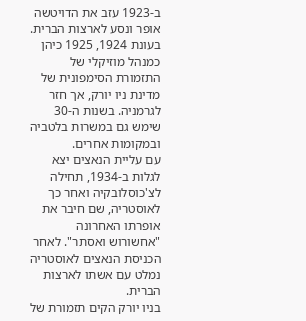ב-1923 עזב את הדויטשה אופר ונסע לארצות הברית. בעונת 1924, 1925 כיהן כמנהל מוזיקלי של התזמורת הסימפונית של מדינת ניו יורק, אך חזר לגרמניה. בשנות ה-30 שימש גם במשרות בלטביה ובמקומות אחרים.
עם עליית הנאצים יצא לגלות ב-1934, תחילה לצ'כוסלובקיה ואחר כך לאוסטריה, שם חיבר את אופרתו האחרונה "אחשורוש ואסתר". לאחר הכניסת הנאצים לאוסטריה נמלט עם אשתו לארצות הברית.
בניו יורק הקים תזמורת של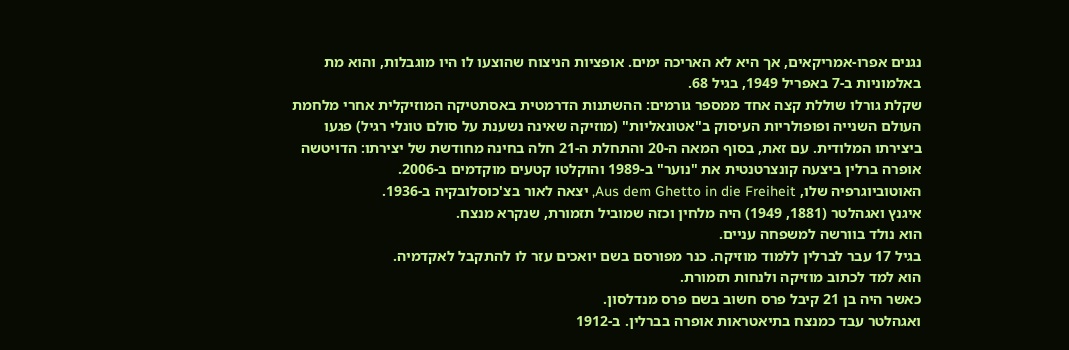נגנים אפרו-אמריקאים, אך היא לא האריכה ימים. אופציות הניצוח שהוצעו לו היו מוגבלות, והוא מת באלמוניות ב-7 באפריל 1949, בגיל 68.
שקלת גורלו שוללת קצה אחד ממספר גורמים: ההשתנות הדרמטית באסתטיקה המוזיקלית אחרי מלחמת העולם השנייה ופופולריות העיסוק ב"אטונאליות" (מוזיקה שאינה נשענת על סולם טונלי רגיל) פגעו ביצירתו המלודית. עם זאת, בסוף המאה ה-20 והתחלת ה-21 חלה בחינה מחודשת של יצירתו: הדויטשה אופרה ברלין ביצעה קונצרטנטית את "נוער" ב-1989 והוקלטו קטעים מוקדמים ב-2006.
האוטוביוגרפיה שלו, Aus dem Ghetto in die Freiheit, יצאה לאור בצ'כוסלובקיה ב-1936.
איגנץ ואגהלטר (1881, 1949) היה מלחין וכזה שמוביל תזמורת, שנקרא מנצח.
הוא נולד בוורשה למשפחה עניים.
בגיל 17 עבר לברלין ללמוד מוזיקה. כנר מפורסם בשם יואכים עזר לו להתקבל לאקדמיה.
הוא למד לכתוב מוזיקה ולנחות תזמורת.
כאשר היה בן 21 קיבל פרס חשוב בשם פרס מנדלסון.
ואגהלטר עבד כמנצח בתיאטראות אופרה בברלין. ב-1912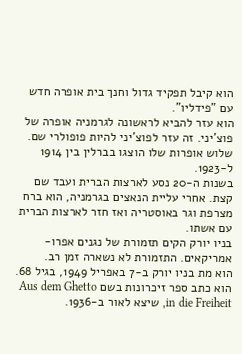הוא קיבל תפקיד גדול וחנך בית אופרה חדש עם "פידליו".
הוא עזר להביא לראשונה לגרמניה אופרה של פוצ'יני. זה עזר לפוצ'יני להיות פופולרי שם.
שלוש אופרות שלו הוצגו בברלין בין 1914 ל-1923.
בשנות ה-20 נסע לארצות הברית ועבד שם קצת. אחרי עליית הנאצים בגרמניה, הוא ברח מצרפת וגר באוסטריה ואז חזר לארצות הברית עם אשתו.
בניו יורק הקים תזמורת של נגנים אפרו-אמריקאים. התזמורת לא נשארה זמן רב.
הוא מת בניו יורק ב-7 באפריל 1949, בגיל 68.
הוא כתב ספר זיכרונות בשם Aus dem Ghetto in die Freiheit, שיצא לאור ב-1936.